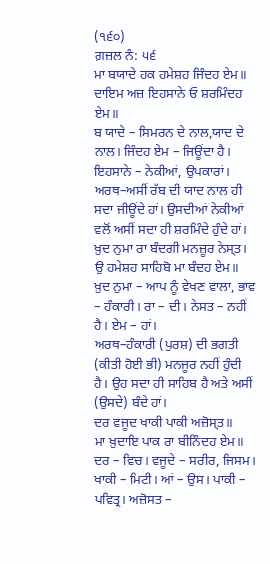(੧੬੦)
ਗ਼ਜ਼ਲ ਨੰ: ੫੬
ਮਾ ਬਯਾਦੇ ਹਕ ਹਮੇਸ਼ਹ ਜਿੰਦਹ ਏਮ॥
ਦਾਇਮ ਅਜ਼ ਇਹਸਾਨੇ ਓ ਸ਼ਰਮਿੰਦਹ ਏਮ॥
ਬ ਯਾਦੇ – ਸਿਮਰਨ ਦੇ ਨਾਲ,ਯਾਦ ਦੇ ਨਾਲ। ਜਿੰਦਹ ਏਮ – ਜਿਊਂਦਾ ਹੈ। ਇਹਸਾਨੇ – ਨੇਕੀਆਂ, ਉਪਕਾਰਾਂ।
ਅਰਥ–ਅਸੀਂ ਰੱਬ ਦੀ ਯਾਦ ਨਾਲ ਹੀ ਸਦਾ ਜੀਊਂਦੇ ਹਾਂ। ਉਸਦੀਆਂ ਨੇਕੀਆਂ ਵਲੋਂ ਅਸੀਂ ਸਦਾ ਹੀ ਸ਼ਰਮਿੰਦੇ ਹੁੰਦੇ ਹਾਂ।
ਖ਼ੁਦ ਨੁਮਾ ਰਾ ਬੰਦਗੀ ਮਨਜ਼ੂਰ ਨੇਸ੍ਤ।
ਉ ਹਮੇਸ਼ਹ ਸਾਹਿਬੋ ਮਾ ਬੰਦਹ ਏਮ॥
ਖ਼ੁਦ ਨੁਮਾ – ਆਪ ਨੂੰ ਵੇਖਣ ਵਾਲਾ, ਭਾਵ – ਹੰਕਾਰੀ। ਰਾ – ਦੀ। ਨੇਸਤ – ਨਹੀਂ ਹੈ। ਏਮ – ਹਾਂ।
ਅਰਥ–ਹੰਕਾਰੀ (ਪੁਰਸ਼) ਦੀ ਭਗਤੀ (ਕੀਤੀ ਹੋਈ ਭੀ) ਮਨਜੂਰ ਨਹੀਂ ਹੁੰਦੀ ਹੈ। ਉਹ ਸਦਾ ਹੀ ਸਾਹਿਬ ਹੈ ਅਤੇ ਅਸੀਂ (ਉਸਦੇ) ਬੰਦੇ ਹਾਂ।
ਦਰ ਵਜੂਦ ਖਾਕੀ ਪਾਕੀ ਅਜ਼ੋਸ੍ਤ॥
ਮਾ ਖ਼ੁਦਾਇ ਪਾਕ ਰਾ ਬੀਨਿੰਦਹ ਏਮ॥
ਦਰ – ਵਿਚ। ਵਜੂਦੇ – ਸਰੀਰ, ਜਿਸਮ। ਖਾਕੀ – ਮਿਟੀ। ਆਂ – ਉਸ। ਪਾਕੀ – ਪਵਿਤ੍ਰ। ਅਜ਼ੋਸਤ –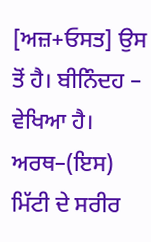[ਅਜ਼+ਓਸਤ] ਉਸ ਤੋਂ ਹੈ। ਬੀਨਿੰਦਹ – ਵੇਖਿਆ ਹੈ।
ਅਰਥ–(ਇਸ) ਮਿੱਟੀ ਦੇ ਸਰੀਰ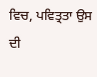ਵਿਚ, ਪਵਿਤ੍ਰਤਾ ਉਸ ਦੀ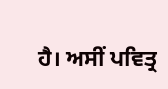ਹੈ। ਅਸੀਂ ਪਵਿਤ੍ਰ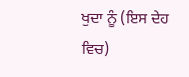ਖੁਦਾ ਨੂੰ (ਇਸ ਦੇਹ ਵਿਚ)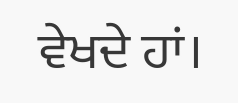ਵੇਖਦੇ ਹਾਂ।